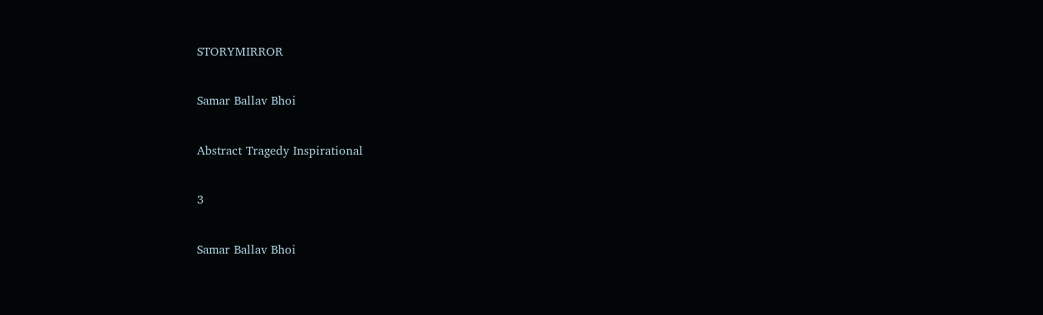STORYMIRROR

Samar Ballav Bhoi

Abstract Tragedy Inspirational

3

Samar Ballav Bhoi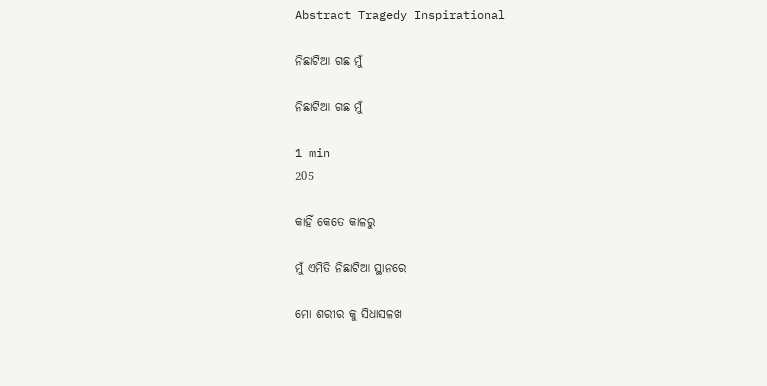Abstract Tragedy Inspirational

ନିଛାଟିଆ ଗଛ ମୁଁ

ନିଛାଟିଆ ଗଛ ମୁଁ

1 min
205

କାହିଁ କେତେ କାଳରୁ

ମୁଁ ଏମିତି ନିଛାଟିଆ ସ୍ଥାନରେ

ମୋ ଶରୀର କୁ ସିଧାସଳଖ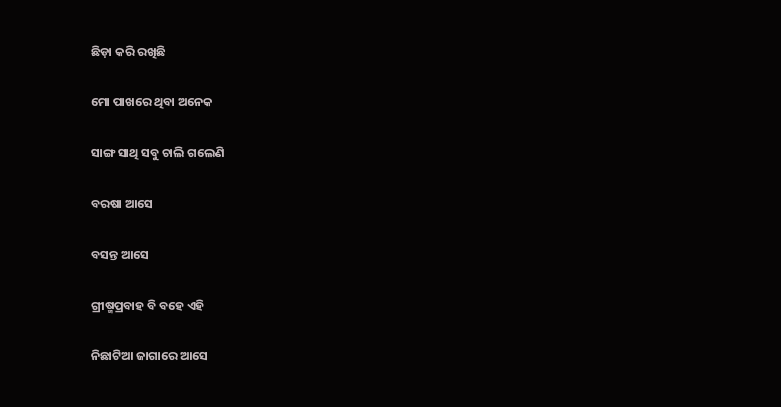ଛିଡ଼ା କରି ରଖିଛି

ମୋ ପାଖରେ ଥିବା ଅନେକ

ସାଙ୍ଗ ସାଥି ସବୁ ଚାଲି ଗଲେଣି

ବରଷା ଆସେ

ବସନ୍ତ ଆସେ

ଗ୍ରୀଷ୍ମପ୍ରବାହ ବି ବହେ ଏହି

ନିଛାଟିଆ ଜାଗାରେ ଆସେ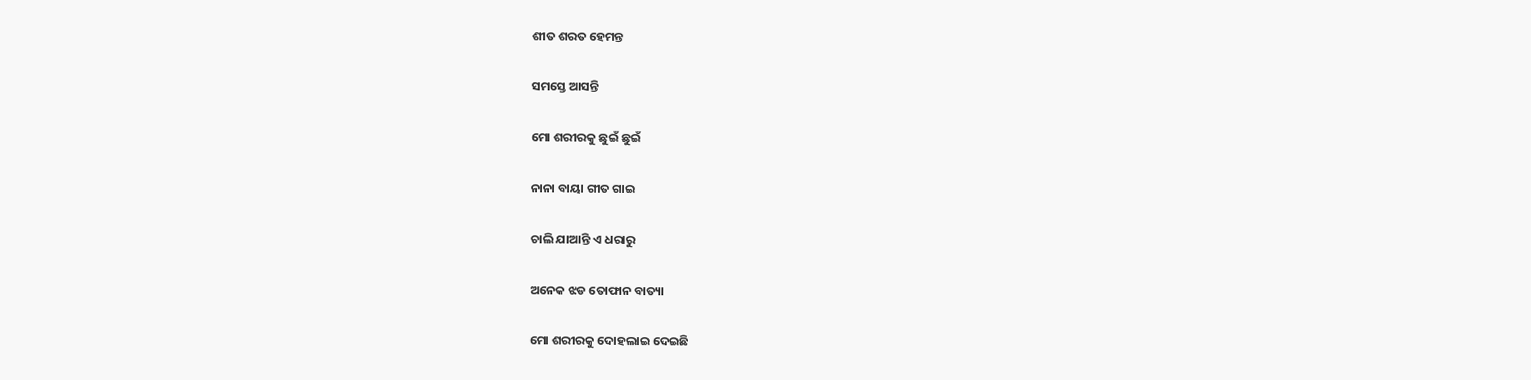ଶୀତ ଶରତ ହେମନ୍ତ

ସମସ୍ତେ ଆସନ୍ତି

ମୋ ଶରୀରକୁ ଛୁଇଁ ଛୁଇଁ

ନାନା ବାୟା ଗୀତ ଗାଇ

ଚାଲି ଯାଆନ୍ତି ଏ ଧରାରୁ

ଅନେକ ଝଡ ତୋଫାନ ବାତ୍ୟା

ମୋ ଶରୀରକୁ ଦୋହଲାଇ ଦେଇଛି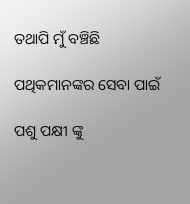ତଥାପି ମୁଁ ବଞ୍ଚିଛି

ପଥିକମାନଙ୍କର ସେବା ପାଇଁ

ପଶୁ ପକ୍ଷୀ ଙ୍କୁ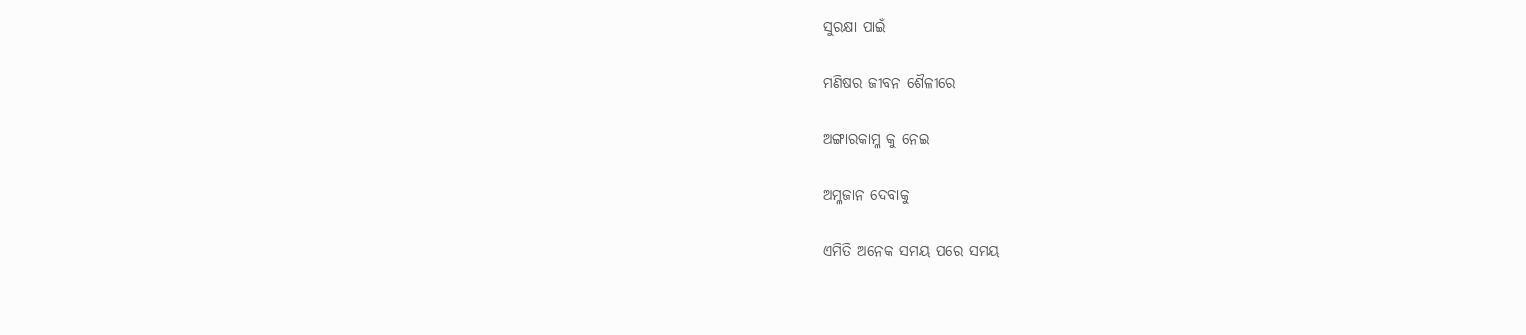ସୁରକ୍ଷା ପାଇଁ

ମଣିଷର ଜୀବନ ଶୈଳୀରେ

ଅଙ୍ଗାରକାମ୍ଳ କୁ ନେଇ

ଅମ୍ଳଜାନ ଦେବାକୁ

ଏମିତି ଅନେକ ସମୟ ପରେ ସମୟ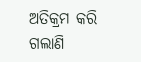ଅତିକ୍ରମ କରି ଗଲାଣି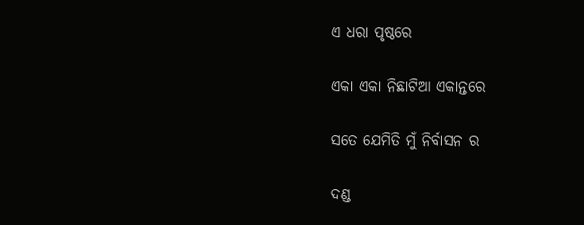ଏ ଧରା ପୃଷ୍ଠରେ

ଏକା ଏକା ନିଛାଟିଆ ଏକାନ୍ତରେ

ସତେ ଯେମିତି ମୁଁ ନିର୍ବାସନ ର

ଦଣ୍ଡ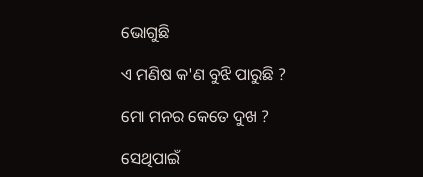ଭୋଗୁଛି

ଏ ମଣିଷ କ'ଣ ବୁଝି ପାରୁଛି ?

ମୋ ମନର କେତେ ଦୁଖ ?

ସେଥିପାଇଁ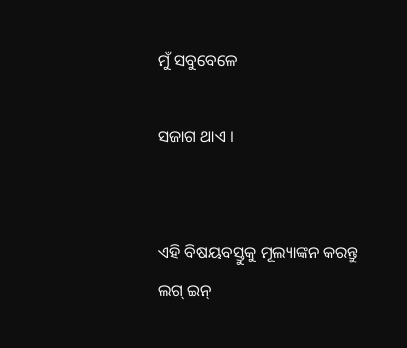ମୁଁ ସବୁବେଳେ

ସଜାଗ ଥାଏ ।


ଏହି ବିଷୟବସ୍ତୁକୁ ମୂଲ୍ୟାଙ୍କନ କରନ୍ତୁ
ଲଗ୍ ଇନ୍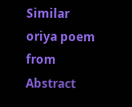Similar oriya poem from Abstract